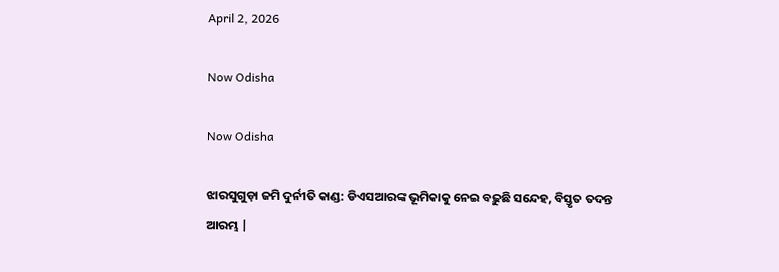April 2, 2026

Now Odisha

Now Odisha

ଝାରସୁଗୁଡ଼ା ଜମି ଦୁର୍ନୀତି କାଣ୍ଡ: ଡିଏସଆରଙ୍କ ଭୂମିକାକୁ ନେଇ ବଢ଼ୁଛି ସନ୍ଦେହ, ବିସ୍ତୃତ ତଦନ୍ତ ଆରମ୍ଭ |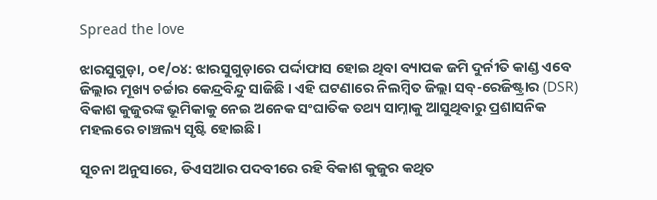Spread the love

ଝାରସୁଗୁଡ଼ା, ୦୧/୦୪: ଝାରସୁଗୁଡ଼ାରେ ପର୍ଦ୍ଦାଫାସ ହୋଇ ଥିବା ବ୍ୟାପକ ଜମି ଦୁର୍ନୀତି କାଣ୍ଡ ଏବେ ଜିଲ୍ଲାର ମୂଖ୍ୟ ଚର୍ଚ୍ଚାର କେନ୍ଦ୍ରବିନ୍ଦୁ ସାଜିଛି । ଏହି ଘଟଣାରେ ନିଲମ୍ବିତ ଜିଲ୍ଲା ସବ୍-ରେଜିଷ୍ଟ୍ରାର (DSR) ବିକାଶ କୁଜୁରଙ୍କ ଭୂମିକାକୁ ନେଇ ଅନେକ ସଂଘାତିକ ତଥ୍ୟ ସାମ୍ନାକୁ ଆସୁଥିବାରୁ ପ୍ରଶାସନିକ ମହଲରେ ଚାଞ୍ଚଲ୍ୟ ସୃଷ୍ଟି ହୋଇଛି।

ସୂଚନା ଅନୁସାରେ, ଡିଏସଆର ପଦବୀରେ ରହି ବିକାଶ କୁଜୁର କଥିତ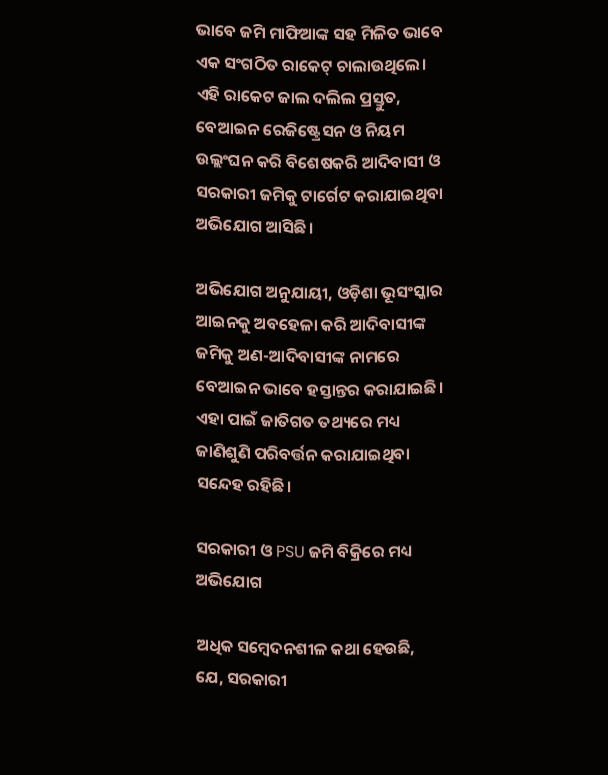ଭାବେ ଜମି ମାଫିଆଙ୍କ ସହ ମିଳିତ ଭାବେ ଏକ ସଂଗଠିତ ରାକେଟ୍ ଚାଲାଉଥିଲେ। ଏହି ରାକେଟ ଜାଲ ଦଲିଲ ପ୍ରସ୍ତୁତ, ବେଆଇନ ରେଜିଷ୍ଟ୍ରେସନ ଓ ନିୟମ ଉଲ୍ଲଂଘନ କରି ବିଶେଷକରି ଆଦିବାସୀ ଓ ସରକାରୀ ଜମିକୁ ଟାର୍ଗେଟ କରାଯାଇଥିବା ଅଭିଯୋଗ ଆସିଛି।

ଅଭିଯୋଗ ଅନୁଯାୟୀ, ଓଡ଼ିଶା ଭୂସଂସ୍କାର ଆଇନକୁ ଅବହେଳା କରି ଆଦିବାସୀଙ୍କ ଜମିକୁ ଅଣ-ଆଦିବାସୀଙ୍କ ନାମରେ ବେଆଇନ ଭାବେ ହସ୍ତାନ୍ତର କରାଯାଇଛି। ଏହା ପାଇଁ ଜାତିଗତ ତଥ୍ୟରେ ମଧ୍ୟ ଜାଣିଶୁଣି ପରିବର୍ତ୍ତନ କରାଯାଇଥିବା ସନ୍ଦେହ ରହିଛି।

ସରକାରୀ ଓ PSU ଜମି ବିକ୍ରିରେ ମଧ୍ୟ ଅଭିଯୋଗ

ଅଧିକ ସମ୍ବେଦନଶୀଳ କଥା ହେଉଛି, ଯେ, ସରକାରୀ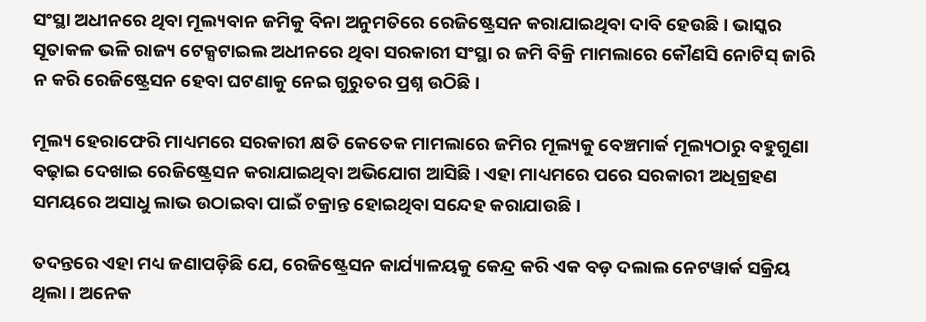ସଂସ୍ଥା ଅଧୀନରେ ଥିବା ମୂଲ୍ୟବାନ ଜମିକୁ ବିନା ଅନୁମତିରେ ରେଜିଷ୍ଟ୍ରେସନ କରାଯାଇଥିବା ଦାବି ହେଉଛି। ଭାସ୍କର ସୂତାକଳ ଭଳି ରାଜ୍ୟ ଟେକ୍ସଟାଇଲ ଅଧୀନରେ ଥିବା ସରକାରୀ ସଂସ୍ଥା ର ଜମି ବିକ୍ରି ମାମଲାରେ କୌଣସି ନୋଟିସ୍ ଜାରି ନ କରି ରେଜିଷ୍ଟ୍ରେସନ ହେବା ଘଟଣାକୁ ନେଇ ଗୁରୁତର ପ୍ରଶ୍ନ ଉଠିଛି।

ମୂଲ୍ୟ ହେରାଫେରି ମାଧ୍ୟମରେ ସରକାରୀ କ୍ଷତି କେତେକ ମାମଲାରେ ଜମିର ମୂଲ୍ୟକୁ ବେଞ୍ଚମାର୍କ ମୂଲ୍ୟଠାରୁ ବହୁଗୁଣା ବଢ଼ାଇ ଦେଖାଇ ରେଜିଷ୍ଟ୍ରେସନ କରାଯାଇଥିବା ଅଭିଯୋଗ ଆସିଛି। ଏହା ମାଧ୍ୟମରେ ପରେ ସରକାରୀ ଅଧିଗ୍ରହଣ ସମୟରେ ଅସାଧୁ ଲାଭ ଉଠାଇବା ପାଇଁ ଚକ୍ରାନ୍ତ ହୋଇଥିବା ସନ୍ଦେହ କରାଯାଉଛି।

ତଦନ୍ତରେ ଏହା ମଧ୍ୟ ଜଣାପଡ଼ିଛି ଯେ, ରେଜିଷ୍ଟ୍ରେସନ କାର୍ଯ୍ୟାଳୟକୁ କେନ୍ଦ୍ର କରି ଏକ ବଡ଼ ଦଲାଲ ନେଟୱାର୍କ ସକ୍ରିୟ ଥିଲା। ଅନେକ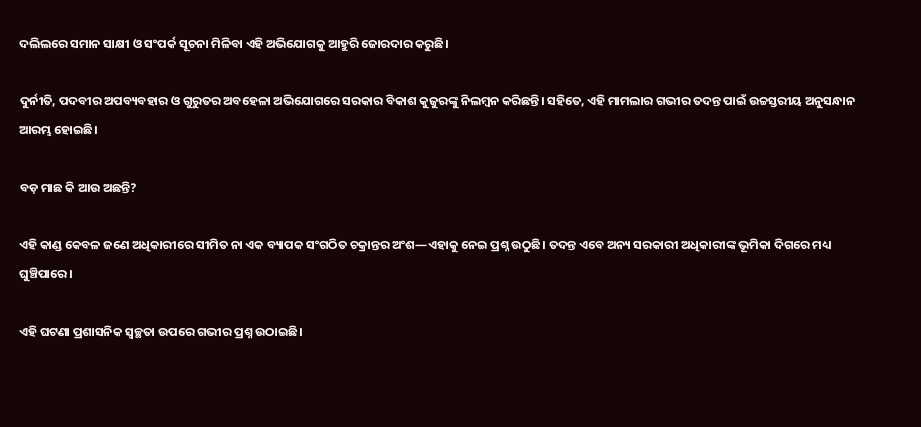ଦଲିଲରେ ସମାନ ସାକ୍ଷୀ ଓ ସଂପର୍କ ସୂଚନା ମିଳିବା ଏହି ଅଭିଯୋଗକୁ ଆହୁରି ଜୋରଦାର କରୁଛି।

ଦୁର୍ନୀତି, ପଦବୀର ଅପବ୍ୟବହାର ଓ ଗୁରୁତର ଅବହେଳା ଅଭିଯୋଗରେ ସରକାର ବିକାଶ କୁଜୁରଙ୍କୁ ନିଲମ୍ବନ କରିଛନ୍ତି। ସହିତେ, ଏହି ମାମଲାର ଗଭୀର ତଦନ୍ତ ପାଇଁ ଉଚ୍ଚସ୍ତରୀୟ ଅନୁସନ୍ଧାନ ଆରମ୍ଭ ହୋଇଛି।

ବଡ଼ ମାଛ କି ଆଉ ଅଛନ୍ତି?

ଏହି କାଣ୍ଡ କେବଳ ଜଣେ ଅଧିକାରୀରେ ସୀମିତ ନା ଏକ ବ୍ୟାପକ ସଂଗଠିତ ଚକ୍ରାନ୍ତର ଅଂଶ—ଏହାକୁ ନେଇ ପ୍ରଶ୍ନ ଉଠୁଛି। ତଦନ୍ତ ଏବେ ଅନ୍ୟ ସରକାରୀ ଅଧିକାରୀଙ୍କ ଭୂମିକା ଦିଗରେ ମଧ୍ୟ ଘୁଞ୍ଚିପାରେ।

ଏହି ଘଟଣା ପ୍ରଶାସନିକ ସ୍ୱଚ୍ଛତା ଉପରେ ଗଭୀର ପ୍ରଶ୍ନ ଉଠାଇଛି।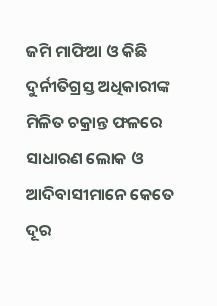ଜମି ମାଫିଆ ଓ କିଛି ଦୁର୍ନୀତିଗ୍ରସ୍ତ ଅଧିକାରୀଙ୍କ ମିଳିତ ଚକ୍ରାନ୍ତ ଫଳରେ ସାଧାରଣ ଲୋକ ଓ ଆଦିବାସୀମାନେ କେତେ ଦୂର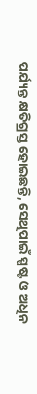ପର୍ଯ୍ୟନ୍ତ କ୍ଷତିଗ୍ରସ୍ତ ହୋଇଛନ୍ତି, ସେଥିପାଇଁ ସ୍ପଷ୍ଟ ଓ ଅଧିନ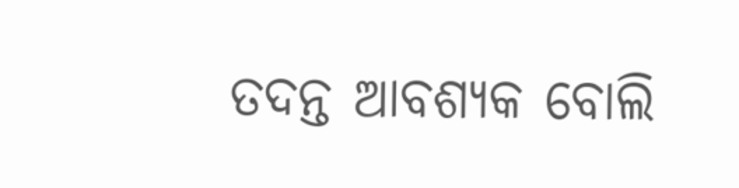ତଦନ୍ତ ଆବଶ୍ୟକ ବୋଲି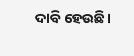ଦାବି ହେଉଛି।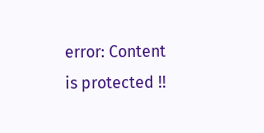error: Content is protected !!